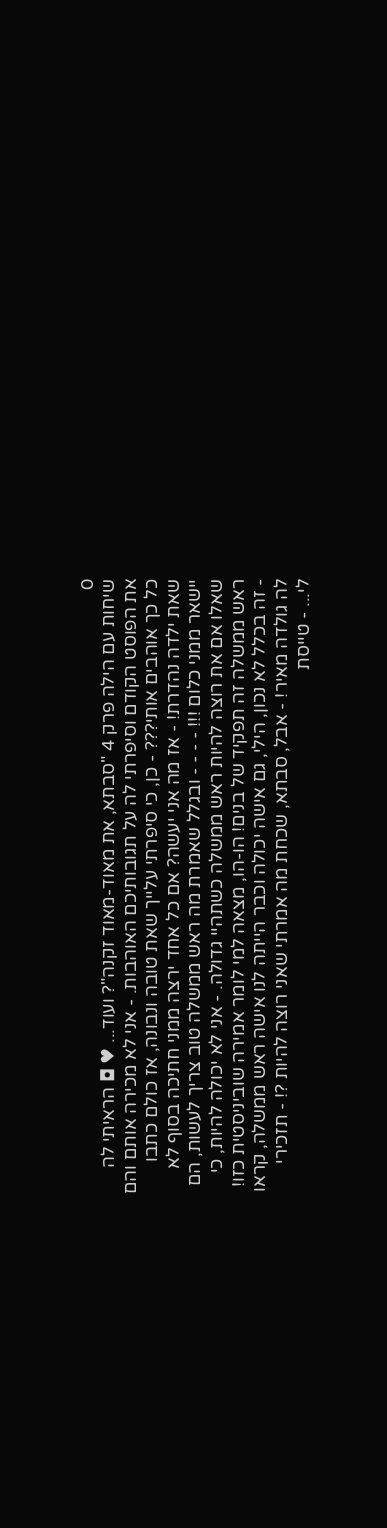0
שיחות עם הילה פרק 4 "סבתא, את מאוד-מאוד זקנה"? ועוד... ♥ ◘ הראיתי לה את הפוסט הקודם וסיפרתי לה על תגובותיכם האוהבות. - אני לא מכירה אותם והם כל כך אוהבים אותי??? - כן, כי סיפרתי עלייך שאת טובה ונבונה, אז כולם כתבו שאת ילדה נהדרת! - אז מה אני יעשה? אם כל אחד ירצה ממני חתיכה בסוף לא יישאר ממני כלום !!! - - - - ובגלל שאמרת מה ראש ממשלה טוב צריך לעשות, הם שאלו אם את רוצה להיות ראש ממשלה כשתהיי גדולה. - אני לא יכולה להיות, כי ראש ממשלה זה תפקיד של בנים! הו-הו, מצאה למי לומר אמירה שוביניסטית כזו! - זה בכלל לא נכון, הילי, גם אישה יכולה וכבר הייתה לנו אישה ראש ממשלה, קראו לה גולדה מאיר! - אבל, סבתא, שכחת מה אמרתי שאני רוצה להיות ?! - תזכירי לי... - טייסת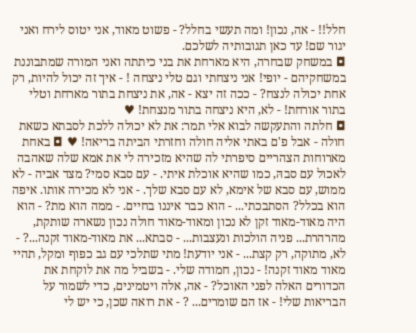חלל!! - אה, נכון! ומה תעשי בחלל? - פשוט מאוד, אני יטוס לירח ואני יגור שם! עד כאן תגובותיה לשלכם.
◘ במשחק שבחרה, היא מארחת את בני כיתתה ואני המורה שמתבוננת במשחקיהם - יופי! אני ניצחתי וגם טלי ניצחה ! - איך זה יכול להיות, רק אחת יכולה לנצח? - ככה זה יצא - אה, את ניצחת בתור מארחת וטלי בתור אורחת! - לא, היא ניצחה בתור מנצחת! ♥
◘ חלתה והתעקשה לבוא אלי תמר: את לא יכולה ללכת לסבתא כשאת חולה - אבל פ'ם באתי אליה חולה וחזרתי הביתה בריאה! ♥ ◘ באחת מארוחות הצהריים סיפרתי לה שהיא מזכירה לי את אמא שלה שאהבה לאכול עם סבהּ, כמו שהיא אוכלת איתי. - עם סבא סמי? מצד אביה - לא ממוש, עם סבא של אימא, לא עם סבא שלך. - אני לא מכירה אותו. איפה הוא בכלל? הסתבכתי... - הוא כבר איננו בחיים. - ממה הוא מת? - הוא היה מאוד-מאוד זקן לא נכון ומאוד-מאוד חולה נכון נשארה שותקת, מהרהרת... פניה הולכות ונעצבות... - סבתא... את מאוד-מאוד זקנה...? - לא, מתוקה, רק קצת... - אני יודעת! מתי שתלכי עם גב כפוף ומקל, תהיי מאוד מאוד זקנה! - נכון, חמודה שלי. - בשביל מה את לוקחת את הכדורים האלה לפני האוכל? - אה, אלה ויטמינים, כדי לשמור על הבריאות שלי! - אז הם שומרים... ? - את רואה שכן, כי יש לי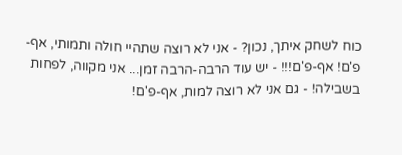כוח לשחק איתך, נכון? - אני לא רוצה שתהיי חולה ותמותי, אף-פ'ם! אף-פ'ם!!! - יש עוד הרבה-הרבה זמן... אני מקווה, לפחות בשבילה! - גם אני לא רוצה למות, אף-פ'ם!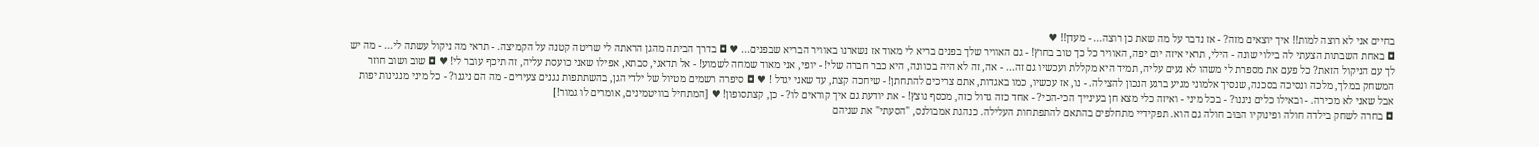בחיים אני לא רוצה למות!! איך יוצאים מזה? - אז נדבר על מה שאת כן רוצה... - מעדן!! ♥
◘ באחת השבתות הצעתי לה בילוי שונה - הילי, תראי איזה יום יפה, האוויר כל כך טוב בחוץ! - גם האוויר שלך בפנים בריא לי מאוד אז נשארנו באוויר הבריא שבפנים... ♥ ◘ בדרך הביתה מהגן הראתה לי שריטה קטנה על הקמיצה. - תראי מה ניקול עשתה לי... - מה יש לך עם הניקול הזאת? כל פעם את מספרת לי משהו לא נעים עליה, תמיד היא מקללת ועכשיו גם זה... - אה, זה לא היה בכוונה, היא כבר חברה שלי! - יופי, אני מאוד שמחה לשמוע! - אל תדאגי, סבתא, אפילו שאני כועסת עליה, זה תיכף עובר לי! ♥ ◘ שוב ושוב חוזר המשחק במלך, מלכה ונסיכה בסכנה, שנסיך אלמוני מגיע ברגע הנכון להצילה. - נו, אז עכשיו, כמו באגדות, אתם צריכים להתחתן! - שיחכה קצת, עד שאני יגדל ! ♥ ◘ סיפרה רשמים מטיול של ילדי הגן, בהשתתפות נגנים צעירים - מה הם ניגנו? - כל מיני מנגינות יפות אבל שאני לא מכירה. - ובאילו כלים ניגנו? - בכל מיני - ואיזה כלי מצא חן בעינייך הכי-הכי? - אחד כזה גדול כזה, מכסף נוצץ! - את יודעת גם איך קוראים לו? - כן, קצתסופון! ♥ [המתחיל בוויטמינים, אומרים לו גמור!]
◘ בחרה לשחק בילדה חולה ופינוקיו הבּוּב חולה גם הוא. תפקידיי מתחלפים בהתאם להתפתחות העלילה. כנהגת אמבולנס, "הסעתי" את שניהם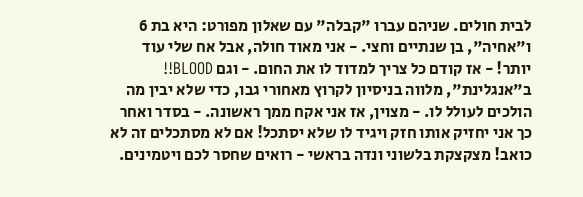לבית חולים. שניהם עברו "קבלה" עם שאלון מפורט: היא בת 6 ו"אחיה", בן שנתיים וחצי. - אני מאוד חולה, אבל אח שלי עוד יותר! - אז קודם כל צריך למדוד לו את החום. - וגם BLOOD!! ב"אנגלינת", מלווה בניסיון לקרוץ מאחורי גבו, כדי שלא יבין מה הולכים לעולל לו. - מצוין, אז אני אקח ממך ראשונה. - בסדר ואחר כך אני יחזיק אותו חזק ויגיד לו שלא יסתכל! אם לא מסתכלים זה לא כואב! מצקצקת בלשוני ונדה בראשי - רואים שחסר לכם ויטמינים.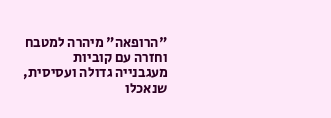"הרופאה" מיהרה למטבח וחזרה עם קוביות מעגבנייה גדולה ועסיסית, שנאכלו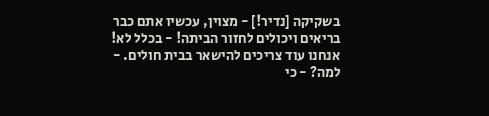בשקיקה [נדיר!] - מצוין, עכשיו אתם כבר בריאים ויכולים לחזור הביתה! - בכלל לא! אנחנו עוד צריכים להישאר בבית חולים. - למה? - כי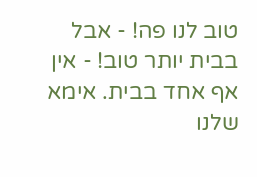טוב לנו פה! - אבל בבית יותר טוב! - אין אף אחד בבית. אימא שלנו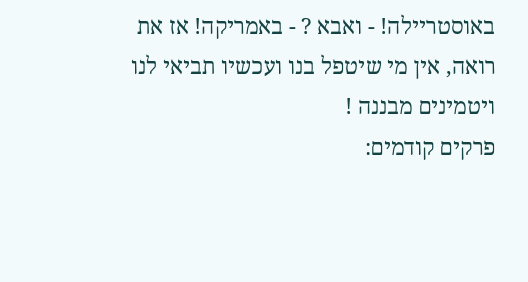באוסטריילה! - ואבא ? - באמריקה! אז את רואה, אין מי שיטפל בנו ועכשיו תביאי לנו ויטמינים מבננה !
פרקים קודמים: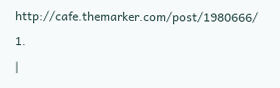http://cafe.themarker.com/post/1980666/ 1.
|